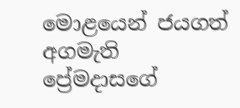මොළයෙන් ජයගත් අගමැති ප්‍රේමදාසගේ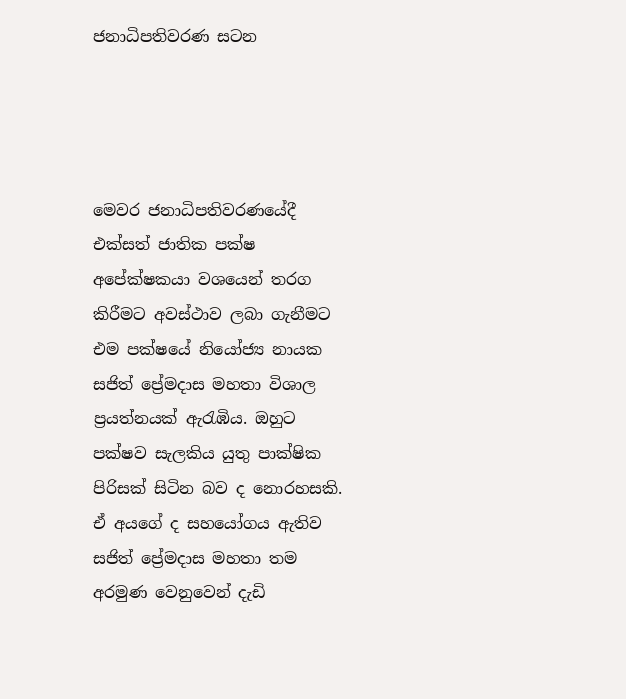ජනාධිපතිවරණ සටන




මෙවර ජනාධිපතිවරණයේදී එක්සත් ජාතික පක්ෂ අපේක්ෂකයා වශයෙන් තරග කිරීමට අවස්ථාව ලබා ගැනීමට එම පක්ෂයේ නියෝජ්‍ය නායක සජිත් ප්‍රේමදාස මහතා විශාල ප්‍රයත්නයක් ඇරැඹිය. ඔහුට පක්ෂව සැලකිය යුතු පාක්ෂික පිරිසක් සිටින බව ද නොරහසකි. ඒ අයගේ ද සහයෝගය ඇතිව සජිත් ප්‍රේමදාස මහතා තම අරමුණ වෙනුවෙන් දැඩි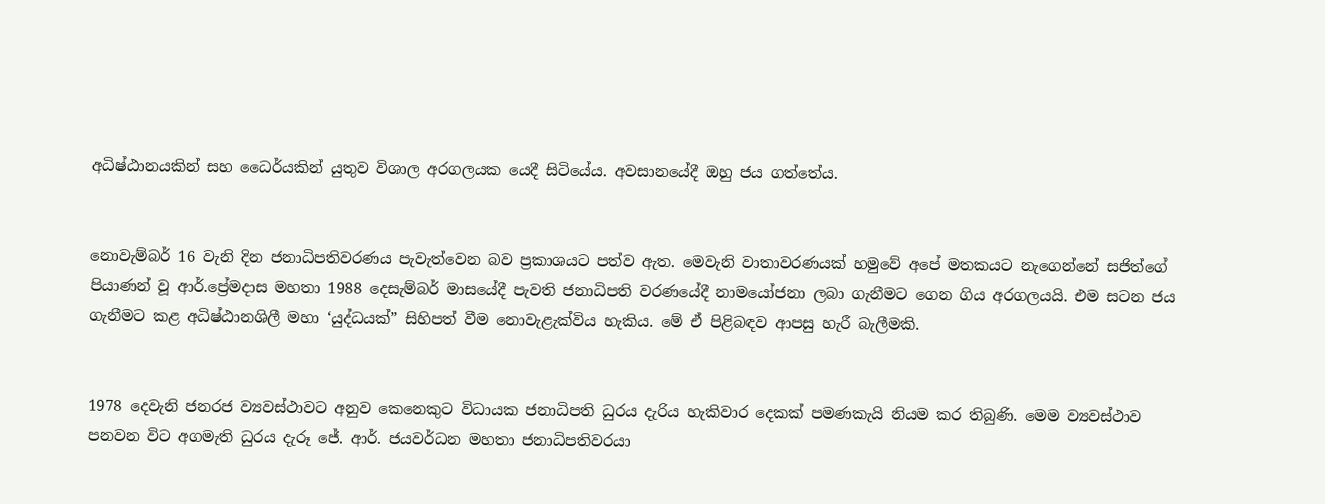අධිෂ්ඨානයකින් සහ ධෛර්යකින් යුතුව විශාල අරගලයක යෙදී සිටියේය. අවසානයේදී ඔහු ජය ගත්තේය.


නොවැම්බර් 16 වැනි දින ජනාධිපතිවරණය පැවැත්වෙන බව ප්‍රකාශයට පත්ව ඇත. මෙවැනි වාතාවරණයක් හමුවේ අපේ මතකයට නැගෙන්නේ සජිත්ගේ පියාණන් වූ ආර්.ප්‍රේමදාස මහතා 1988 දෙසැම්බර් මාසයේදී පැවති ජනාධිපති වරණයේදී නාමයෝජනා ලබා ගැනීමට ගෙන ගිය අරගලයයි. එම සටන ජය ගැනීමට කළ අධිෂ්ඨානශිලී මහා ‘යුද්ධයක්” සිහිපත් වීම නොවැළැක්විය හැකිය. මේ ඒ පිළිබඳව ආපසු හැරී බැලීමකි.


1978 දෙවැනි ජනරජ ව්‍යවස්ථාවට අනුව කෙනෙකුට විධායක ජනාධිපති ධුරය දැරිය හැකිවාර දෙකක් පමණකැයි නියම කර තිබුණි. මෙම ව්‍යවස්ථාව පනවන විට අගමැති ධුරය දැරූ ජේ. ආර්. ජයවර්ධන මහතා ජනාධිපතිවරයා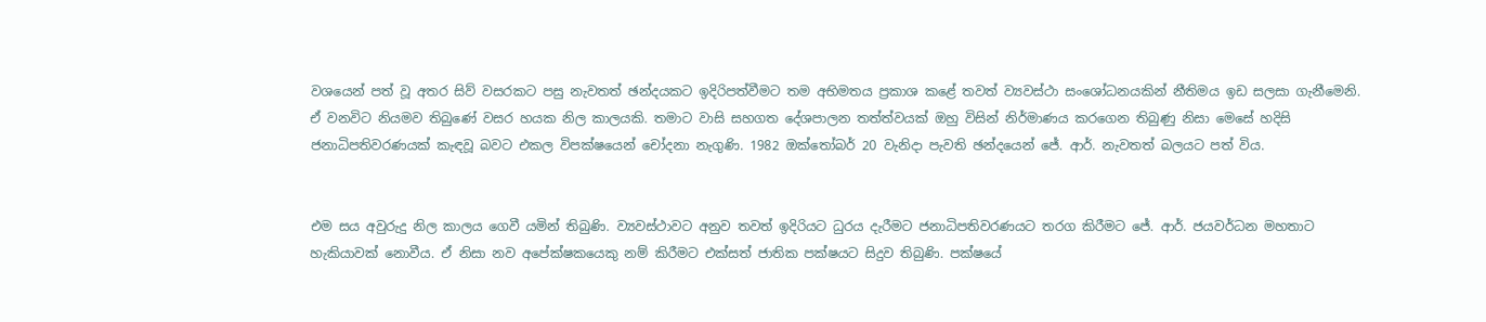වශයෙන් පත් වූ අතර සිව් වසරකට පසු නැවතත් ඡන්දයකට ඉදිරිපත්වීමට තම අභිමතය ප්‍රකාශ කළේ තවත් ව්‍යවස්ථා සංශෝධනයකින් නීතිමය ඉඩ සලසා ගැනීමෙනි. ඒ වනවිට නියමව තිබුණේ වසර හයක නිල කාලයකි. තමාට වාසි සහගත දේශපාලන තත්ත්වයක් ඔහු විසින් නිර්මාණය කරගෙන තිබුණු නිසා මෙසේ හදිසි ජනාධිපතිවරණයක් කැඳවූ බවට එකල විපක්ෂයෙන් චෝදනා නැගුණි. 1982 ඔක්තෝබර් 20 වැනිදා පැවති ඡන්දයෙන් ජේ. ආර්. නැවතත් බලයට පත් විය.


එම සය අවුරුදු නිල කාලය ගෙවී යමින් තිබුණි. ව්‍යවස්ථාවට අනුව තවත් ඉදිරියට ධුරය දැරීමට ජනාධිපතිවරණයට තරග කිරීමට ජේ. ආර්. ජයවර්ධන මහතාට හැකියාවක් නොවීය. ඒ නිසා නව අපේක්ෂකයෙකු නම් කිරීමට එක්සත් ජාතික පක්ෂයට සිදුව තිබුණි. පක්ෂයේ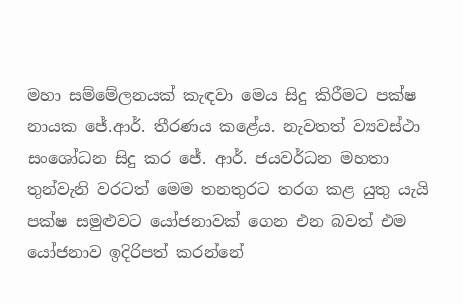මහා සම්මේලනයක් කැඳවා මෙය සිදු කිරීමට පක්ෂ නායක ජේ.ආර්. තීරණය කළේය. නැවතත් ව්‍යවස්ථා සංශෝධන සිදු කර ජේ. ආර්. ජයවර්ධන මහතා තුන්වැනි වරටත් මෙම තනතුරට තරග කළ යුතු යැයි පක්ෂ සමුළුවට යෝජනාවක් ගෙන එන බවත් එම යෝජනාව ඉදිරිපත් කරන්නේ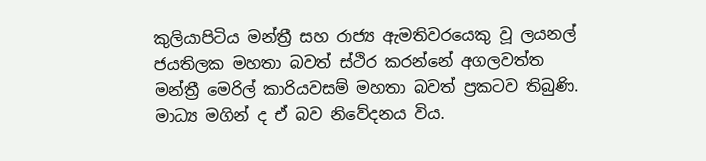කුලියාපිටිය මන්ත්‍රී සහ රාජ්‍ය ඇමතිවරයෙකු වූ ලයනල් ජයතිලක මහතා බවත් ස්ථිර කරන්නේ අගලවත්ත මන්ත්‍රී මෙරිල් කාරියවසම් මහතා බවත් ප්‍රකටව තිබුණි. මාධ්‍ය මගින් ද ඒ බව නිවේදනය විය.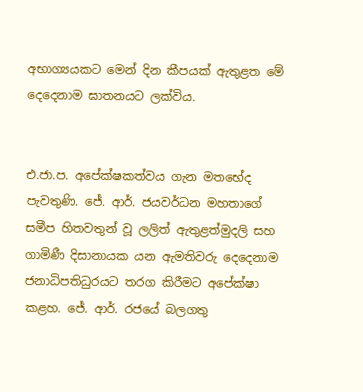අභාග්‍යයකට මෙන් දින කීපයක් ඇතුළත මේ දෙදෙනාම ඝාතනයට ලක්විය.


එ.ජා.ප. අපේක්ෂකත්වය ගැන මතභේද පැවතුණි. ජේ. ආර්. ජයවර්ධන මහතාගේ සමීප හිතවතුන් වූ ලලිත් ඇතුළත්මුදලි සහ ගාමිණී දිසානායක යන ඇමතිවරු දෙදෙනාම ජනාධිපතිධුරයට තරග කිරීමට අපේක්ෂා කළහ. ජේ. ආර්. රජයේ බලගතු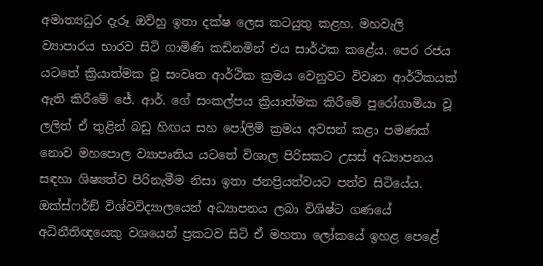අමාත්‍යධුර දැරූ ඔව්හු ඉතා දක්ෂ ලෙස කටයුතු කළහ. මහවැලි ව්‍යාපාරය භාරව සිටි ගාමිණි කඩිනමින් එය සාර්ථක කළේය. පෙර රජය යටතේ ක්‍රියාත්මක වූ සංවෘත ආර්ථික ක්‍රමය වෙනුවට විවෘත ආර්ථිකයක් ඇති කිරීමේ ජේ. ආර්. ගේ සංකල්පය ක්‍රියාත්මක කිරීමේ පුරෝගාමියා වූ ලලිත් ඒ තුළින් බඩු හිඟය සහ පෝලිම් ක්‍රමය අවසන් කළා පමණක් නොව මහපොල ව්‍යාපෘතිය යටතේ විශාල පිරිසකට උසස් අධ්‍යාපනය සඳහා ශිෂ්‍යත්ව පිරිනැමීම නිසා ඉතා ජනප්‍රියත්වයට පත්ව සිටියේය. ඔක්ස්ෆර්ඞ් විශ්වවිද්‍යාලයෙන් අධ්‍යාපනය ලබා විශිෂ්ට ගණයේ අධිනීතිඥයෙකු වශයෙන් ප්‍රකටව සිටි ඒ මහතා ලෝකයේ ඉහළ පෙළේ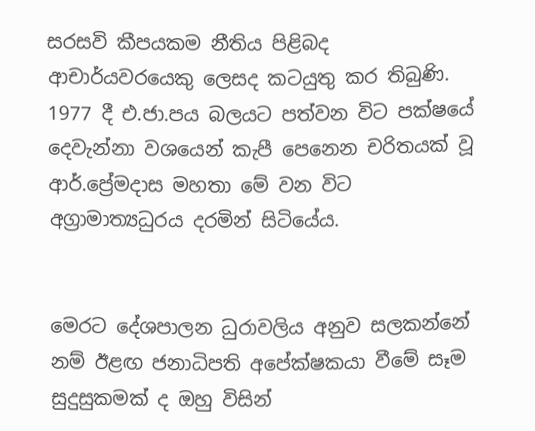සරසවි කීපයකම නීතිය පිළිබද ආචාර්යවරයෙකු ලෙසද කටයුතු කර තිබුණි. 1977 දී එ.ජා.පය බලයට පත්වන විට පක්ෂයේ දෙවැන්නා වශයෙන් කැපී පෙනෙන චරිතයක් වූ ආර්.ප්‍රේමදාස මහතා මේ වන විට අග්‍රාමාත්‍යධුරය දරමින් සිටියේය.


මෙරට දේශපාලන ධුරාවලිය අනුව සලකන්නේ නම් ඊළඟ ජනාධිපති අපේක්ෂකයා වීමේ සෑම සුදුසුකමක් ද ඔහු විසින්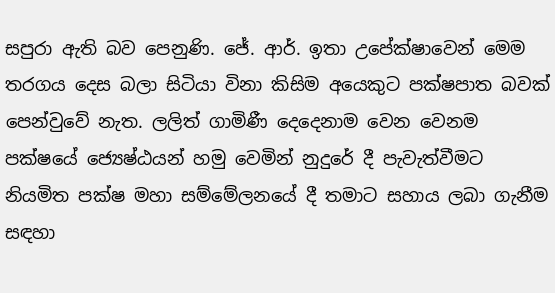සපුරා ඇති බව පෙනුණි. ජේ. ආර්. ඉතා උපේක්ෂාවෙන් මෙම තරගය දෙස බලා සිටියා විනා කිසිම අයෙකුට පක්ෂපාත බවක් පෙන්වුවේ නැත. ලලිත් ගාමිණී දෙදෙනාම වෙන වෙනම පක්ෂයේ ජ්‍යෙෂ්ඨයන් හමු වෙමින් නුදුරේ දී පැවැත්වීමට නියමිත පක්ෂ මහා සම්මේලනයේ දී තමාට සහාය ලබා ගැනීම සඳහා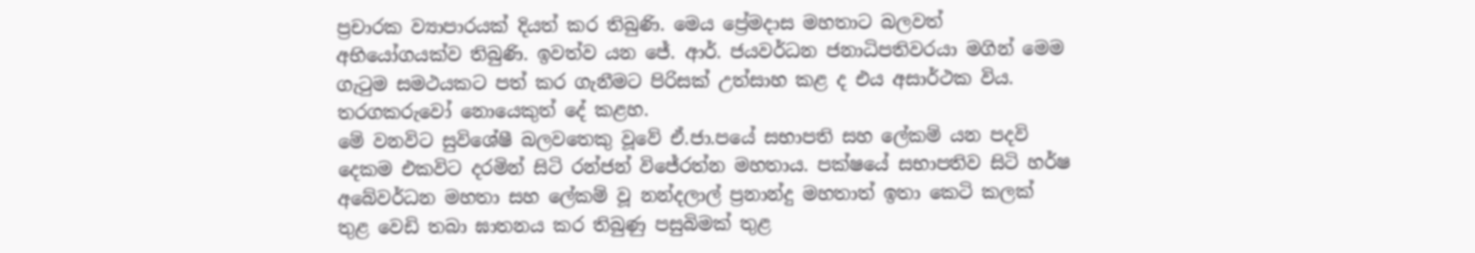ප්‍රචාරක ව්‍යාපාරයක් දියත් කර තිබුණි. මෙය ප්‍රේමදාස මහතාට බලවත් අභියෝගයක්ව තිබුණි. ඉවත්ව යන ජේ. ආර්. ජයවර්ධන ජනාධිපතිවරයා මගින් මෙම ගැටුම සමථයකට පත් කර ගැනීමට පිරිසක් උත්සාහ කළ ද එය අසාර්ථක විය. තරගකරුවෝ නොයෙකුත් දේ කළහ.
මේ වනවිට සුවිශේෂී බලවතෙකු වූවේ ඒ.ජා.පයේ සභාපති සහ ලේකම් යන පදවි දෙකම එකවිට දරමින් සිටි රන්ජන් විජේරත්න මහතාය. පක්ෂයේ සභාපතිව සිටි හර්ෂ අබේවර්ධන මහතා සහ ලේකම් වූ නන්දලාල් ප්‍රනාන්දු මහතාත් ඉතා කෙටි කලක් තුළ වෙඩි තබා ඝාතනය කර තිබුණු පසුබිමක් තුළ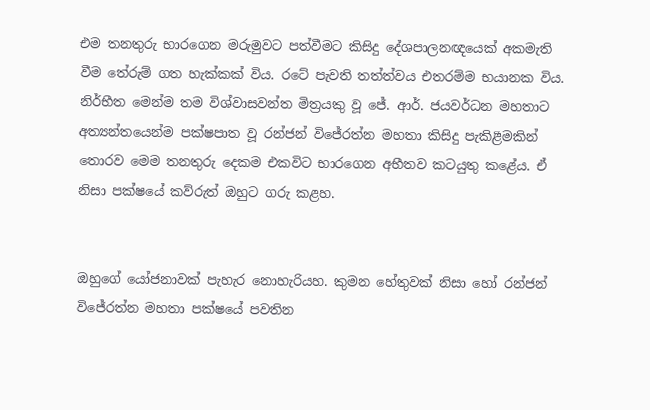එම තනතුරු භාරගෙන මරුමුවට පත්වීමට කිසිදු දේශපාලනඥයෙක් අකමැති වීම තේරුම් ගත හැක්කක් විය. රටේ පැවති තත්ත්වය එතරම්ම භයානක විය. නිර්භීත මෙන්ම තම විශ්වාසවන්ත මිත්‍රයකු වූ ජේ. ආර්. ජයවර්ධන මහතාට අත්‍යන්තයෙන්ම පක්ෂපාත වූ රන්ජන් විජේරත්න මහතා කිසිදු පැකිළීමකින් තොරව මෙම තනතුරු දෙකම එකවිට භාරගෙන අභීතව කටයුතු කළේය. ඒ නිසා පක්ෂයේ කව්රුත් ඔහුට ගරු කළහ.


ඔහුගේ යෝජනාවක් පැහැර නොහැරියහ. කුමන හේතුවක් නිසා හෝ රන්ජන් විජේරත්න මහතා පක්ෂයේ පවතින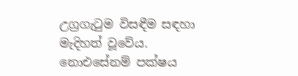උග්‍රගැටුම විසඳීම සඳහා මැදිහත් වූවේය. නොඑසේනම් පක්ෂය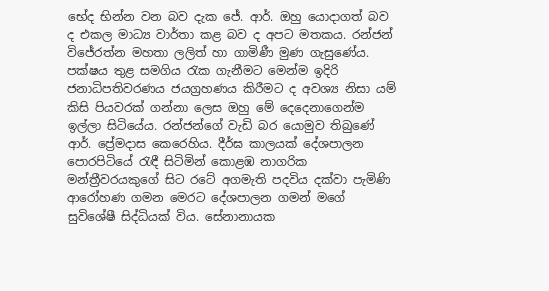භේද භින්න වන බව දැක ජේ. ආර්. ඔහු යොදාගත් බව ද එකල මාධ්‍ය වාර්තා කළ බව ද අපට මතකය. රන්ජන් විජේරත්න මහතා ලලිත් හා ගාමිණී මුණ ගැසුණේය.
පක්ෂය තුළ සමගිය රැක ගැනීමට මෙන්ම ඉදිරි ජනාධිපතිවරණය ජයග්‍රහණය කිරීමට ද අවශ්‍ය නිසා යම් කිසි පියවරක් ගන්නා ලෙස ඔහු මේ දෙදෙනාගෙන්ම ඉල්ලා සිටියේය. රන්ජන්ගේ වැඩි බර යොමුව තිබුණේ ආර්. ප්‍රේමදාස කෙරෙහිය. දීර්ඝ කාලයක් දේශපාලන පොරපිටියේ රැඳී සිටිමින් කොළඹ නාගරික මන්ත්‍රීවරයකුගේ සිට රටේ අගමැති පදවිය දක්වා පැමිණි ආරෝහණ ගමන මෙරට දේශපාලන ගමන් මගේ සුවිශේෂී සිද්ධියක් විය. සේනානායක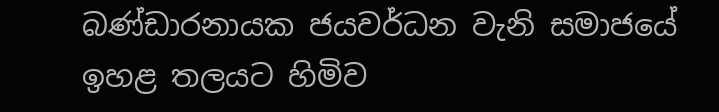බණ්ඩාරනායක ජයවර්ධන වැනි සමාජයේ ඉහළ තලයට හිමිව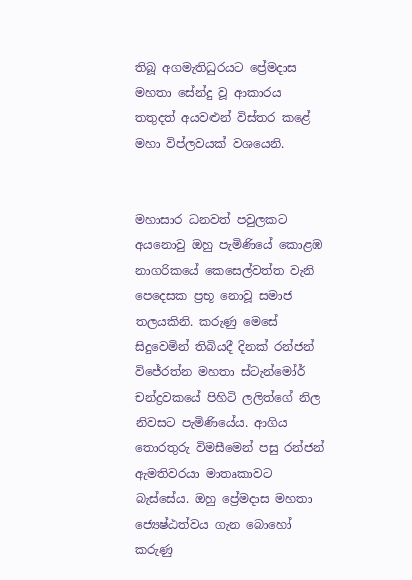තිබූ අගමැතිධුරයට ප්‍රේමදාස මහතා සේන්දු වූ ආකාරය තතුදත් අයවළුන් විස්තර කළේ මහා විප්ලවයක් වශයෙනි.


මහාසාර ධනවත් පවුලකට අයනොවු ඔහු පැමිණියේ කොළඹ නාගරිකයේ කෙසෙල්වත්ත වැනි පෙදෙසක ප්‍රභූ නොවූ සමාජ තලයකිනි. කරුණු මෙසේ සිදුවෙමින් තිබියදී දිනක් රන්ජන් විජේරත්න මහතා ස්ටැන්මෝර් චන්ද්‍රවකයේ පිහිටි ලලිත්ගේ නිල නිවසට පැමිණියේය. ආගිය තොරතුරු විමසීමෙන් පසු රන්ජන් ඇමතිවරයා මාතෘකාවට බැස්සේය. ඔහු ප්‍රේමදාස මහතා ජ්‍යෙෂ්ඨත්වය ගැන බොහෝ කරුණු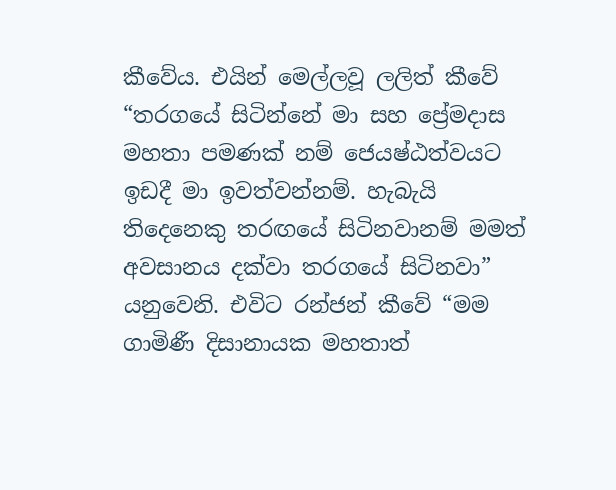කීවේය. එයින් මෙල්ලවූ ලලිත් කීවේ “තරගයේ සිටින්නේ මා සහ ප්‍රේමදාස මහතා පමණක් නම් ජෙයෂ්ඨත්වයට ඉඩදී මා ඉවත්වන්නම්. හැබැයි තිදෙනෙකු තරඟයේ සිටිනවානම් මමත් අවසානය දක්වා තරගයේ සිටිනවා” යනුවෙනි. එවිට රන්ජන් කීවේ “මම ගාමිණී දිසානායක මහතාත්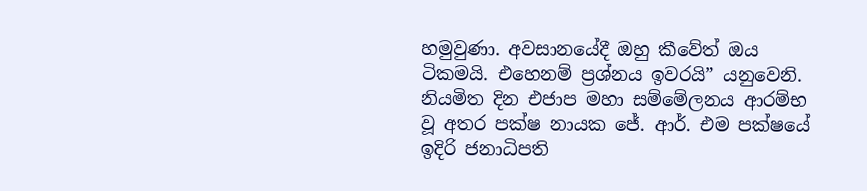හමුවුණා. අවසානයේදී ඔහු කීවේත් ඔය ටිකමයි. එහෙනම් ප්‍රශ්නය ඉවරයි” යනුවෙනි. නියමිත දින එජාප මහා සම්මේලනය ආරම්භ වූ අතර පක්ෂ නායක ජේ. ආර්. එම පක්ෂයේ ඉදිරි ජනාධිපති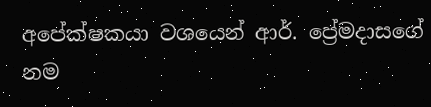අපේක්ෂකයා වශයෙන් ආර්. ප්‍රේමදාසගේ නම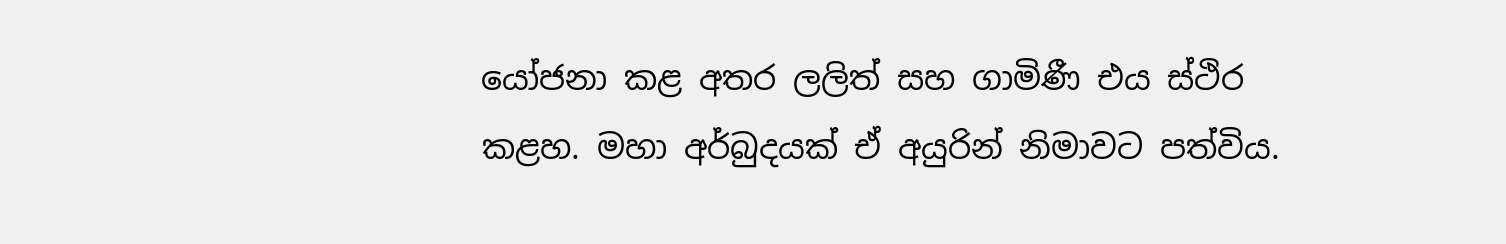යෝජනා කළ අතර ලලිත් සහ ගාමිණී එය ස්ථිර කළහ. මහා අර්බුදයක් ඒ අයුරින් නිමාවට පත්විය.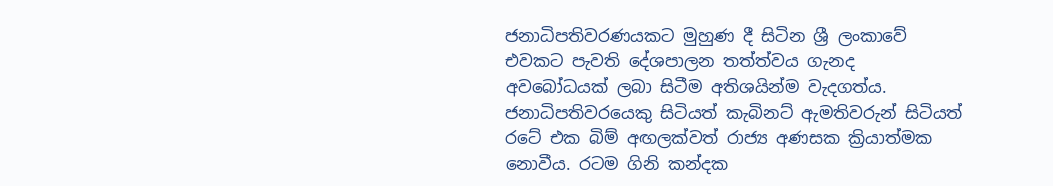ජනාධිපතිවරණයකට මුහුණ දී සිටින ශ්‍රී ලංකාවේ එවකට පැවති දේශපාලන තත්ත්වය ගැනද අවබෝධයක් ලබා සිටීම අතිශයින්ම වැදගත්ය. ජනාධිපතිවරයෙකු සිටියත් කැබිනට් ඇමතිවරුන් සිටියත් රටේ එක බිම් අඟලක්වත් රාජ්‍ය අණසක ක්‍රියාත්මක නොවීය. රටම ගිනි කන්දක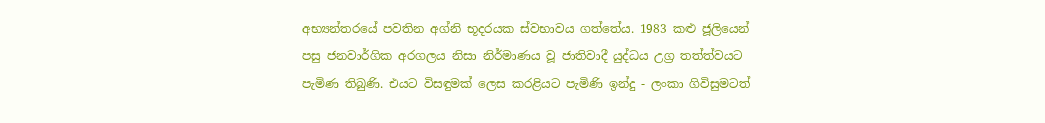අභ්‍යන්තරයේ පවතින අග්නි භූදරයක ස්වභාවය ගත්තේය. 1983 කළු ජූලියෙන් පසු ජනවාර්ගික අරගලය නිසා නිර්මාණය වූ ජාතිවාදී යුද්ධය උග්‍ර තත්ත්වයට පැමිණ තිබුණි. එයට විසඳුමක් ලෙස කරළියට පැමිණි ඉන්දු - ලංකා ගිවිසුමටත්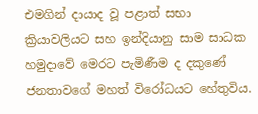එමගින් දායාද වූ පළාත් සභා ක්‍රියාවලියට සහ ඉන්දියානු සාම සාධක හමුදාවේ මෙරට පැමිණීම ද දකුණේ ජනතාවගේ මහත් විරෝධයට හේතුවිය.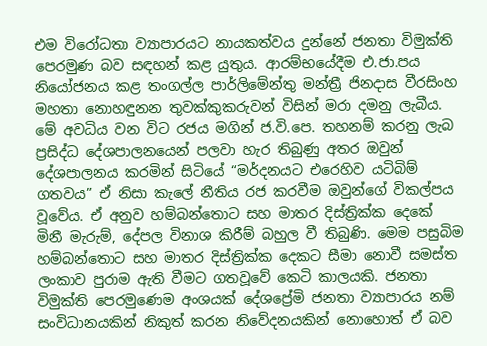එම විරෝධතා ව්‍යාපාරයට නායකත්වය දුන්නේ ජනතා විමුක්ති පෙරමුණ බව සඳහන් කළ යුතුය. ආරම්භයේදීම එ.ජා.පය නියෝජනය කළ තංගල්ල පාර්ලිමේන්තු මන්ත්‍රී ජිනදාස වීරසිංහ මහතා නොහඳුනන තුවක්කුකරුවන් විසින් මරා දමනු ලැබීය. මේ අවධිය වන විට රජය මගින් ජ.වි.පෙ. තහනම් කරනු ලැබ ප්‍රසිද්ධ දේශපාලනයෙන් පලවා හැර තිබුණු අතර ඔවුන් දේශපාලනය කරමින් සිටියේ “මර්දනයට එරෙහිව යටිබිම් ගතවය” ඒ නිසා කැලේ නීතිය රජ කරවීම ඔවුන්ගේ විකල්පය වූවේය. ඒ අනුව හම්බන්තොට සහ මාතර දිස්ත්‍රික්ක දෙකේ මිනී මැරුම්, දේපල විනාශ කිරීම් බහුල වී තිබුණි. මෙම පසුබිම හම්බන්තොට සහ මාතර දිස්ත්‍රික්ක දෙකට සීමා නොවී සමස්ත ලංකාව පුරාම ඇති වීමට ගතවූවේ කෙටි කාලයකි. ජනතා විමුක්ති පෙරමුණෙම අංශයක් දේශප්‍රේමි ජනතා ව්‍යාපාරය නම් සංවිධානයකින් නිකුත් කරන නිවේදනයකින් නොහොත් ඒ බව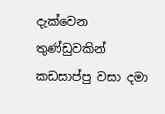දැක්වෙන තුණ්ඩුවකින් කඩසාප්පු වසා දමා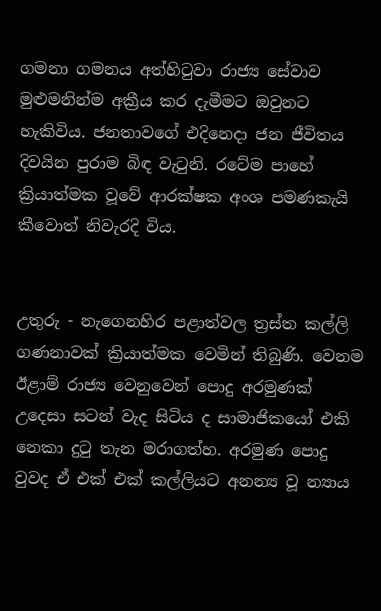ගමනා ගමනය අත්හිටුවා රාජ්‍ය සේවාව මුළුමනින්ම අක්‍රීය කර දැමීමට ඔවුනට හැකිවිය. ජනතාවගේ එදිනෙදා ජන ජීවිතය දිවයින පුරාම බිඳ වැටුනි. රටේම පාහේ ක්‍රියාත්මක වූවේ ආරක්ෂක අංශ පමණකැයි කීවොත් නිවැරදි විය.


උතුරු - නැගෙනහිර පළාත්වල ත්‍රස්ත කල්ලි ගණනාවක් ක්‍රියාත්මක වෙමින් තිබුණි. වෙනම ඊළාම් රාජ්‍ය වෙනුවෙන් පොදු අරමුණක් උදෙසා සටන් වැද සිටිය ද සාමාජිකයෝ එකි නෙකා දුටු තැන මරාගත්හ. අරමුණ පොදු වුවද ඒ එක් එක් කල්ලියට අනන්‍ය වූ න්‍යාය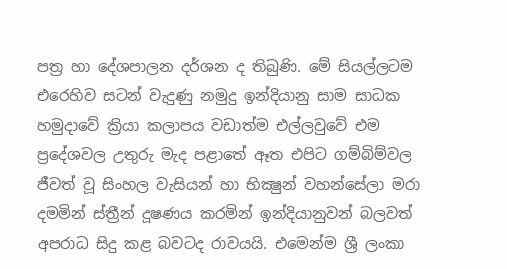පත්‍ර හා දේශපාලන දර්ශන ද තිබුණි. මේ සියල්ලටම එරෙහිව සටන් වැදුණු නමුදු ඉන්දියානු සාම සාධක හමුදාවේ ක්‍රියා කලාපය වඩාත්ම එල්ලවුවේ එම ප්‍රදේශවල උතුරු මැද පළාතේ ඈත එපිට ගම්බිම්වල ජීවත් වූ සිංහල වැසියන් හා භික්‍ෂුන් වහන්සේලා මරා දමමින් ස්ත්‍රීන් දූෂණය කරමින් ඉන්දියානුවන් බලවත් අපරාධ සිදු කළ බවටද රාවයයි. එමෙන්ම ශ්‍රී ලංකා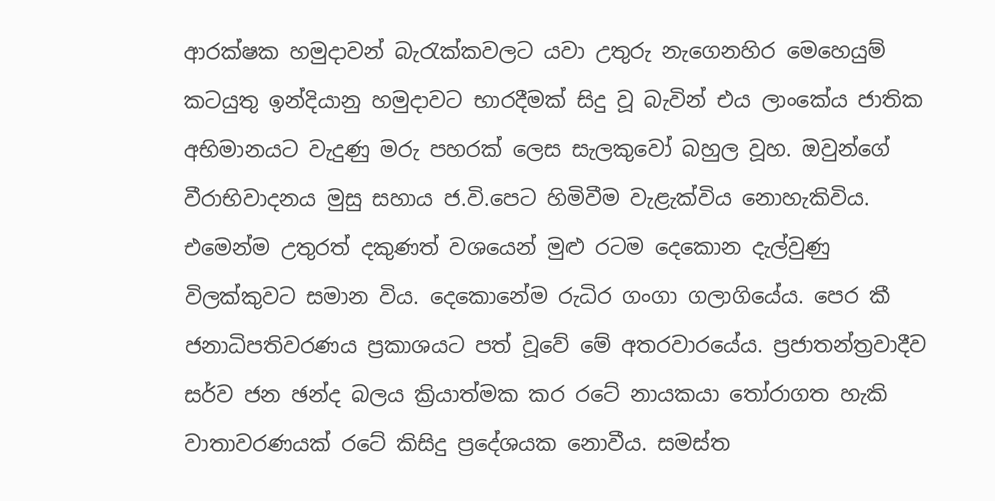ආරක්ෂක හමුදාවන් බැරැක්කවලට යවා උතුරු නැගෙනහිර මෙහෙයුම් කටයුතු ඉන්දියානු හමුදාවට භාරදීමක් සිදු වූ බැවින් එය ලාංකේය ජාතික අභිමානයට වැදුණු මරු පහරක් ලෙස සැලකුවෝ බහුල වූහ. ඔවුන්ගේ වීරාභිවාදනය මුසු සහාය ජ.වි.පෙට හිමිවීම වැළැක්විය නොහැකිවිය. එමෙන්ම උතුරත් දකුණත් වශයෙන් මුළු රටම දෙකොන දැල්වුණු විලක්කුවට සමාන විය. දෙකොනේම රුධිර ගංගා ගලාගියේය. පෙර කී ජනාධිපතිවරණය ප්‍රකාශයට පත් වූවේ මේ අතරවාරයේය. ප්‍රජාතන්ත්‍රවාදීව සර්ව ජන ඡන්ද බලය ක්‍රියාත්මක කර රටේ නායකයා තෝරාගත හැකි වාතාවරණයක් රටේ කිසිදු ප්‍රදේශයක නොවීය. සමස්ත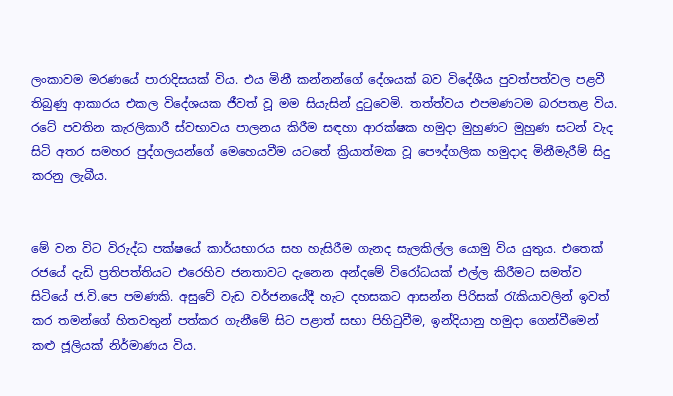ලංකාවම මරණයේ පාරාදිසයක් විය. එය මිනී කන්නන්ගේ දේශයක් බව විදේශීය පුවත්පත්වල පළවී තිබුණු ආකාරය එකල විදේශයක ජීවත් වූ මම සියැසින් දුටුවෙමි. තත්ත්වය එපමණටම බරපතළ විය. රටේ පවතින කැරලිකාරී ස්වභාවය පාලනය කිරීම සඳහා ආරක්ෂක හමුදා මුහුණට මුහුණ සටන් වැද සිටි අතර සමහර පුද්ගලයන්ගේ මෙහෙයවීම යටතේ ක්‍රියාත්මක වූ පෞද්ගලික හමුදාද මිනීමැරීම් සිදු කරනු ලැබීය.


මේ වන විට විරුද්ධ පක්ෂයේ කාර්යභාරය සහ හැසිරීම ගැනද සැලකිල්ල යොමු විය යුතුය. එතෙක් රජයේ දැඩි ප්‍රතිපත්තියට එරෙහිව ජනතාවට දැනෙන අන්දමේ විරෝධයක් එල්ල කිරීමට සමත්ව සිටියේ ජ.වි.පෙ පමණකි. අසුවේ වැඩ වර්ජනයේදී හැට දහසකට ආසන්න පිරිසක් රැකියාවලින් ඉවත් කර තමන්ගේ හිතවතුන් පත්කර ගැනීමේ සිට පළාත් සභා පිහිටුවීම, ඉන්දියානු හමුදා ගෙන්වීමෙන් කළු ජූලියක් නිර්මාණය විය.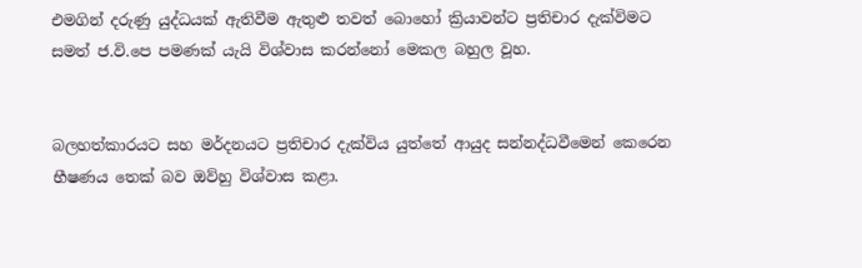එමගින් දරුණු යුද්ධයක් ඇතිවීම ඇතුළු තවත් බොහෝ ක්‍රියාවන්ට ප්‍රතිචාර දැක්විමට සමත් ජ.වි.පෙ පමණක් යැයි විශ්වාස කරන්නෝ මෙකල බහුල වූහ.


බලහත්කාරයට සහ මර්දනයට ප්‍රතිචාර දැක්විය යුත්තේ ආයුද සන්නද්ධවීමෙන් කෙරෙන භීෂණය තෙක් බව ඔව්හු විශ්වාස කළා.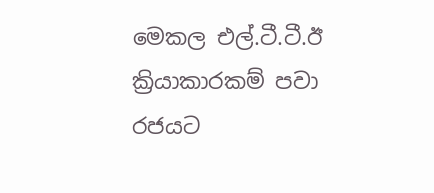මෙකල එල්.ටී.ටී.ඊ ක්‍රියාකාරකම් පවා රජයට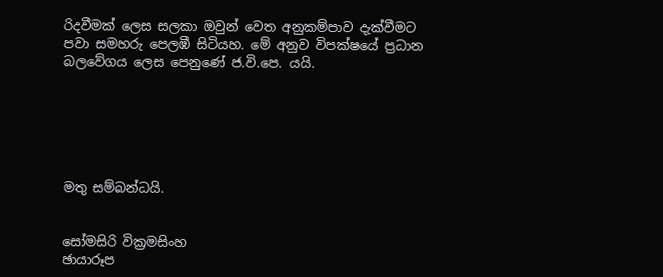රිදවීමක් ලෙස සලකා ඔවුන් වෙත අනුකම්පාව දැක්වීමට පවා සමහරු පෙලඹී සිටියහ. මේ අනුව විපක්ෂයේ ප්‍රධාන බලවේගය ලෙස පෙනුණේ ජ.වි.පෙ. යයි.






මතු සම්බන්ධයි.


සෝමසිරි වික්‍රමසිංහ
ඡායාරූප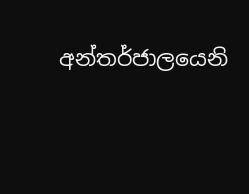අන්තර්ජාලයෙනි